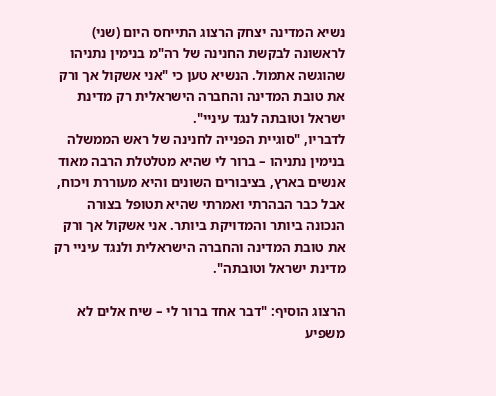נשיא המדינה יצחק הרצוג התייחס היום (שני) לראשונה לבקשת החנינה של רה"מ בנימין נתניהו שהוגשה אתמול. הנשיא טען כי "אני אשקול אך ורק את טובת המדינה והחברה הישראלית רק מדינת ישראל וטובתה לנגד עיניי".
לדבריו, "סוגיית הפנייה לחנינה של ראש הממשלה בנימין נתניהו – ברור לי שהיא מטלטלת הרבה מאוד אנשים בארץ, בציבורים השונים והיא מעוררת ויכוח, אבל כבר הבהרתי ואמרתי שהיא תטופל בצורה הנכונה ביותר והמדויקת ביותר. אני אשקול אך ורק את טובת המדינה והחברה הישראלית ולנגד עיניי רק מדינת ישראל וטובתה".

הרצוג הוסיף: "דבר אחד ברור לי – שיח אלים לא משפיע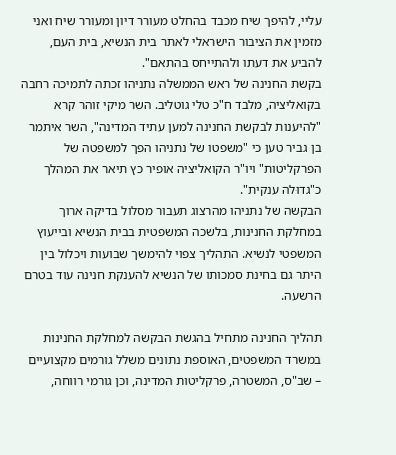עליי, להיפך שיח מכבד בהחלט מעורר דיון ומעורר שיח ואני מזמין את הציבור הישראלי לאתר בית הנשיא, בית העם, להביע את דעתו ולהתייחס בהתאם".
בקשת החנינה של ראש הממשלה נתניהו זכתה לתמיכה רחבה בקואליציה, מלבד ח"כ טלי גוטליב. השר מיקי זוהר קרא "להיענות לבקשת החנינה למען עתיד המדינה", השר איתמר בן גביר טען כי "משפטו של נתניהו הפך למשפטה של הפרקליטות" ויו"ר הקואליציה אופיר כץ תיאר את המהלך כ"גדוּלה ענקית".
הבקשה של נתניהו מהרצוג תעבור מסלול בדיקה ארוך במחלקת החנינות, בלשכה המשפטית בבית הנשיא ובייעוץ המשפטי לנשיא. התהליך צפוי להימשך שבועות ויכלול בין היתר גם בחינת סמכותו של הנשיא להענקת חנינה עוד בטרם הרשעה.

תהליך החנינה מתחיל בהגשת הבקשה למחלקת החנינות במשרד המשפטים, האוספת נתונים משלל גורמים מקצועיים – שב"ס, המשטרה, פרקליטות המדינה, וכן גורמי רווחה,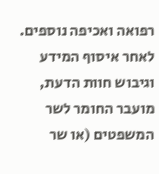רפואה ואכיפה נוספים. לאחר איסוף המידע וגיבוש חוות הדעת, מועבר החומר לשר המשפטים (או שר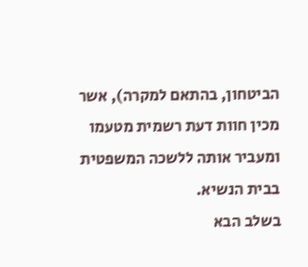הביטחון, בהתאם למקרה), אשר מכין חוות דעת רשמית מטעמו ומעביר אותה ללשכה המשפטית בבית הנשיא.
בשלב הבא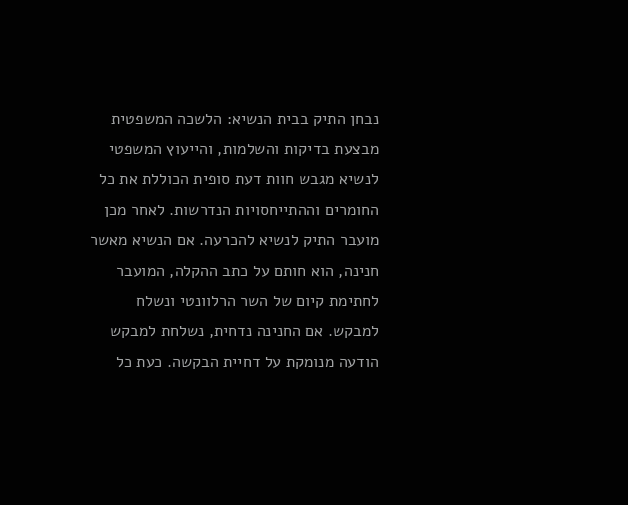נבחן התיק בבית הנשיא: הלשכה המשפטית מבצעת בדיקות והשלמות, והייעוץ המשפטי לנשיא מגבש חוות דעת סופית הכוללת את כל החומרים וההתייחסויות הנדרשות. לאחר מכן מועבר התיק לנשיא להכרעה. אם הנשיא מאשר חנינה, הוא חותם על כתב ההקלה, המועבר לחתימת קיום של השר הרלוונטי ונשלח למבקש. אם החנינה נדחית, נשלחת למבקש הודעה מנומקת על דחיית הבקשה. כעת כל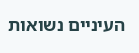העיניים נשואות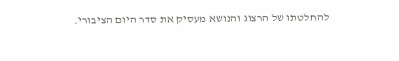להחלטתו של הרצוג והנושא מעסיק את סדר היום הציבורי.